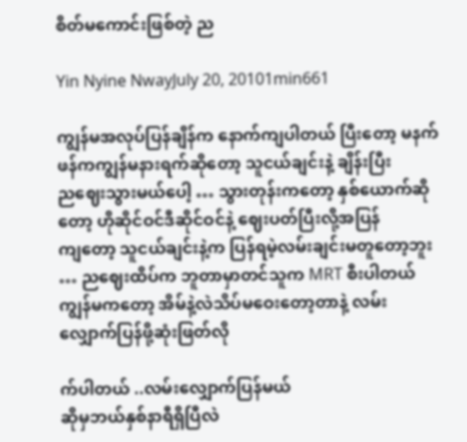စိတ်မကောင်းဖြစ်တဲ့ ည

Yin Nyine NwayJuly 20, 20101min661

ကျွန်မအလုပ်ပြန်ချိန်က နောက်ကျပါတယ် ပြီးတော့ မနက်ဖန်ကကျွန်မနားရက်ဆိုတော့ သူငယ်ချင်းနဲ့ ချိန်းပြီး
ညဈေးသွားမယ်ပေါ့ … သွားတုန်းကတော့ နှစ်ယောက်ဆိုတော့ ဟိုဆိုင်ဝင်ဒီဆိုင်ဝင်နဲ့ ဈေးပတ်ပြီးလို့အပြန်
ကျတော့ သူငယ်ချင်းနဲ့က ပြန်ရမဲ့လမ်းချင်းမတူတော့ဘူး … ညဈေးထိပ်က ဘူတာမှာတင်သူက MRT စီးပါတယ်
ကျွန်မကတော့ အိမ်နဲ့လဲသိပ်မဝေးတော့တာနဲ့ လမ်းလျှောက်ပြန်ဖို့ဆုံးဖြတ်လို

က်ပါတယ် ..လမ်းလျှောက်ပြန်မယ်
ဆိုမှဘယ်နှစ်နာရီရှိပြီလဲ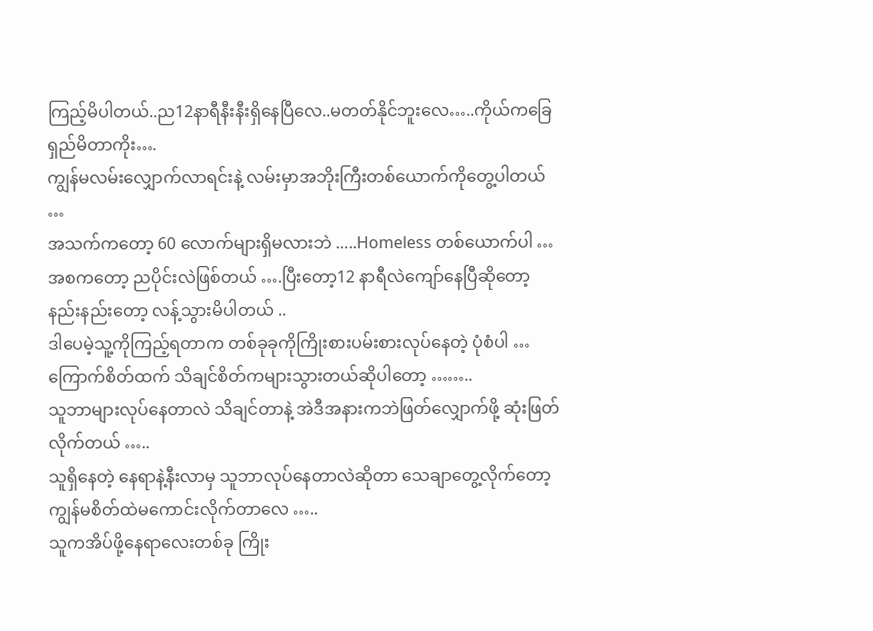ကြည့်မိပါတယ်..ည12နာရီနီးနီးရှိနေပြီလေ..မတတ်နိုင်ဘူးလေ…..ကိုယ်ကခြေရှည်မိတာကိုး….
ကျွန်မလမ်းလျှောက်လာရင်းနဲ့ လမ်းမှာအဘိုးကြီးတစ်ယောက်ကိုတွေ့ပါတယ် …
အသက်ကတော့ 60 လောက်များရှိမလားဘဲ …..Homeless တစ်ယောက်ပါ …
အစကတော့ ညပိုင်းလဲဖြစ်တယ် ….ပြီးတော့12 နာရီလဲကျော်နေပြီဆိုတော့ နည်းနည်းတော့ လန့်သွားမိပါတယ် ..
ဒါပေမဲ့သူ့ကိုကြည့်ရတာက တစ်ခုခုကိုကြိုးစားပမ်းစားလုပ်နေတဲ့ ပုံစံပါ …
ကြောက်စိတ်ထက် သိချင်စိတ်ကများသွားတယ်ဆိုပါတော့ ……..
သူဘာများလုပ်နေတာလဲ သိချင်တာနဲ့ အဲဒီအနားကဘဲဖြတ်လျှောက်ဖို့ ဆုံးဖြတ်လိုက်တယ် …..
သူရှိနေတဲ့ နေရာနဲ့နီးလာမှ သူဘာလုပ်နေတာလဲဆိုတာ သေချာတွေ့လိုက်တော့ ကျွန်မစိတ်ထဲမကောင်းလိုက်တာလေ …..
သူကအိပ်ဖို့နေရာလေးတစ်ခု ကြိုး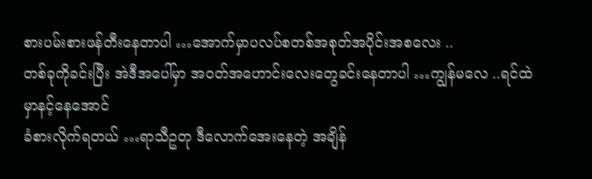စားပမ်းစားဖန်တီးနေတာပါ …အောက်မှာပလပ်စတစ်အစုတ်အပိုင်းအစလေး ..
တစ်ခုကိုခင်းပြီး အဲဒီအပေါ်မှာ အဝတ်အဟောင်းလေးတွေခင်းနေတာပါ …ကျွန်မလေ ..ရင်ထဲမှာနင့်နေအောင်
ခံစားလိုက်ရတယ် …ရာသီဥတု ဒီလောက်အေးနေတဲ့ အချိန်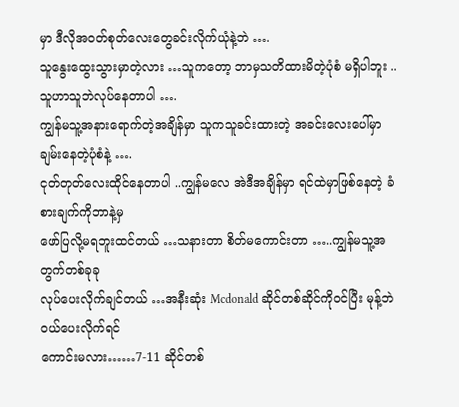မှာ ဒီလိုအဝတ်စုတ်လေးတွေခင်းလိုက်ယုံနဲ့ဘဲ ….
သူနွေးထွေးသွားမှာတဲ့လား …သူကတော့ ဘာမှသတိထားမိတဲ့ပုံစံ မရှိပါဘူး ..သူဟာသူဘဲလုပ်နေတာပါ ….
ကျွန်မသူ့အနားရောက်တဲ့အချိန်မှာ သူကသူခင်းထားတဲ့ အခင်းလေးပေါ်မှာ ချမ်းနေတဲ့ပုံစံနဲ့ ….
ငုတ်တုတ်လေးထိုင်နေတာပါ ..ကျွန်မလေ အဲဒီအချိန်မှာ ရင်ထဲမှာဖြစ်နေတဲ့ ခံစားချက်ကိုဘာနဲ့မှ
ဖော်ပြလို့မရဘူးထင်တယ် …သနားတာ စိတ်မကောင်းတာ …..ကျွန်မသူ့အတွက်တစ်ခုခု
လုပ်ပေးလိုက်ချင်တယ် …အနီးဆုံး Mcdonald ဆိုင်တစ်ဆိုင်ကိုဝင်ပြီး မုန့်ဘဲဝယ်ပေးလိုက်ရင်
ကောင်းမလား……7-11 ဆိုင်တစ်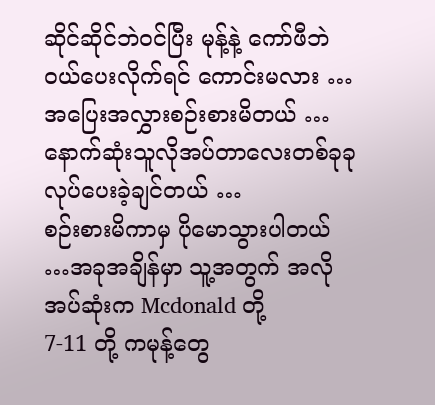ဆိုင်ဆိုင်ဘဲဝင်ပြီး မုန့်နဲ့ ကော်ဖီဘဲဝယ်ပေးလိုက်ရင် ကောင်းမလား …
အပြေးအလွှားစဉ်းစားမိတယ် …နောက်ဆုံးသူလိုအပ်တာလေးတစ်ခုခု လုပ်ပေးခဲ့ချင်တယ် …
စဉ်းစားမိကာမှ ပိုမောသွားပါတယ် …အခုအချိန်မှာ သူ့အတွက် အလိုအပ်ဆုံးက Mcdonald တို့
7-11 တို့ ကမုန့်တွေ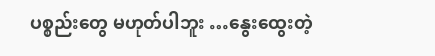ပစ္စည်းတွေ မဟုတ်ပါဘူး …နွေးထွေးတဲ့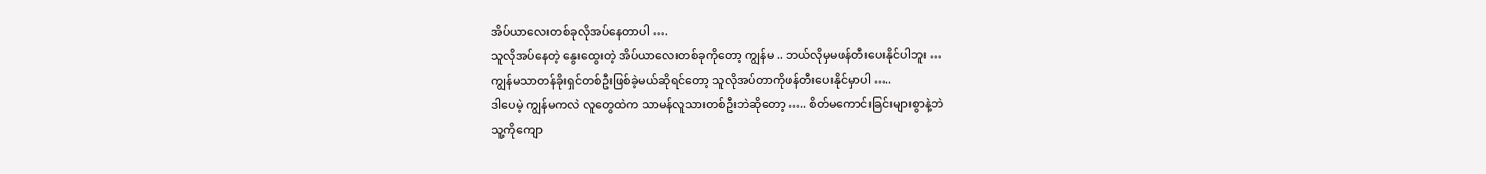အိပ်ယာလေးတစ်ခုလိုအပ်နေတာပါ ….
သူလိုအပ်နေတဲ့ နွေးထွေးတဲ့ အိပ်ယာလေးတစ်ခုကိုတော့ ကျွန်မ .. ဘယ်လိုမှမဖန်တီးပေးနိုင်ပါဘူး …
ကျွန်မသာတန်ခိုးရှင်တစ်ဦးဖြစ်ခဲ့မယ်ဆိုရင်တော့ သူလိုအပ်တာကိုဖန်တီးပေးနိုင်မှာပါ …..
ဒါပေမဲ့ ကျွန်မကလဲ လူတွေထဲက သာမန်လူသားတစ်ဦးဘဲဆိုတော့ ….. စိတ်မကောင်းခြင်းများစွာနဲ့ဘဲ
သူ့ကိုကျော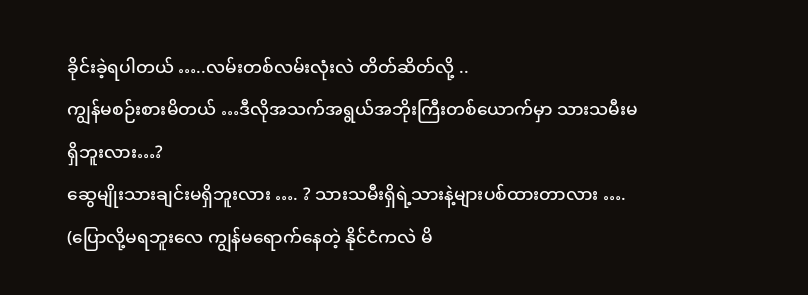ခိုင်းခဲ့ရပါတယ် …..လမ်းတစ်လမ်းလုံးလဲ တိတ်ဆိတ်လို့ ..
ကျွန်မစဉ်းစားမိတယ် …ဒီလိုအသက်အရွယ်အဘိုးကြီးတစ်ယောက်မှာ သားသမီးမရှိဘူးလား…?
ဆွေမျိုးသားချင်းမရှိဘူးလား …. ? သားသမီးရှိရဲ့သားနဲ့များပစ်ထားတာလား ….
(ပြောလို့မရဘူးလေ ကျွန်မရောက်နေတဲ့ နိုင်ငံကလဲ မိ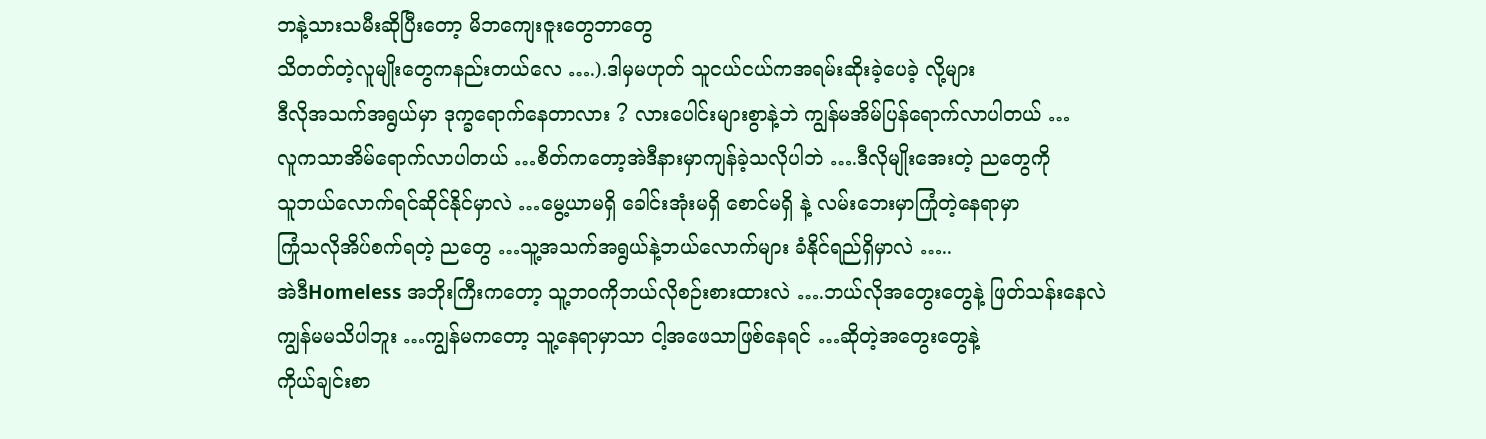ဘနဲ့သားသမီးဆိုပြီးတော့ မိဘကျေးဇူးတွေဘာတွေ
သိတတ်တဲ့လူမျိုးတွေကနည်းတယ်လေ ….).ဒါမှမဟုတ် သူငယ်ငယ်ကအရမ်းဆိုးခဲ့ပေခဲ့ လို့များ
ဒီလိုအသက်အရွယ်မှာ ဒုက္ခရောက်နေတာလား ? လားပေါင်းများစွာနဲ့ဘဲ ကျွန်မအိမ်ပြန်ရောက်လာပါတယ် …
လူကသာအိမ်ရောက်လာပါတယ် …စိတ်ကတော့အဲဒီနားမှာကျန်ခဲ့သလိုပါဘဲ ….ဒီလိုမျိုးအေးတဲ့ ညတွေကို
သူဘယ်လောက်ရင်ဆိုင်နိုင်မှာလဲ …မွေ့ယာမရှိ ခေါင်းအုံးမရှိ စောင်မရှိ နဲ့ လမ်းဘေးမှာကြုံတဲ့နေရာမှာ
ကြုံသလိုအိပ်စက်ရတဲ့ ညတွေ …သူ့အသက်အရွယ်နဲ့ဘယ်လောက်များ ခံနိုင်ရည်ရှိမှာလဲ …..
အဲဒီHomeless အဘိုးကြီးကတော့ သူ့ဘဝကိုဘယ်လိုစဉ်းစားထားလဲ ….ဘယ်လိုအတွေးတွေနဲ့ ဖြတ်သန်းနေလဲ
ကျွန်မမသိပါဘူး …ကျွန်မကတော့ သူ့နေရာမှာသာ ငါ့အဖေသာဖြစ်နေရင် …ဆိုတဲ့အတွေးတွေနဲ့
ကိုယ်ချင်းစာ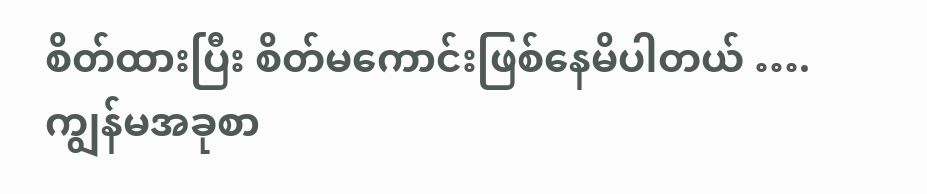စိတ်ထားပြီး စိတ်မကောင်းဖြစ်နေမိပါတယ် ….ကျွန်မအခုစာ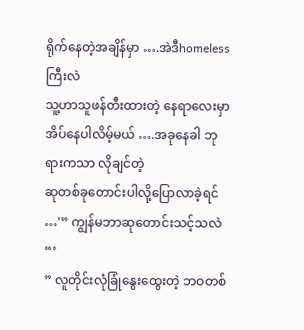ရိုက်နေတဲ့အချိန်မှာ ….အဲဒီhomelessကြီးလဲ
သူ့ဟာသူဖန်တီးထားတဲ့ နေရာလေးမှာ အိပ်နေပါလိမ့်မယ် ….အခုနေခါ ဘုရားကသာ လိုချင်တဲ့
ဆုတစ်ခုတောင်းပါလို့ပြောလာခဲ့ရင် …'” ကျွန်မဘာဆုတောင်းသင့်သလဲ “‘
” လူတိုင်းလုံခြုံနွေးထွေးတဲ့ ဘဝတစ်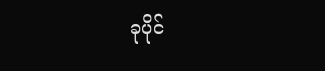ခုပိုင်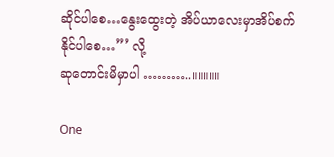ဆိုင်ပါစေ…နွေးထွေးတဲ့ အိပ်ယာလေးမှာအိပ်စက်နိုင်ပါစေ…”’ လို့
ဆုတောင်းမိမှာပါ ………..။။။။။

One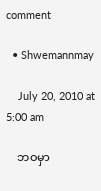comment

  • Shwemannmay

    July 20, 2010 at 5:00 am

    ဘဝမှာ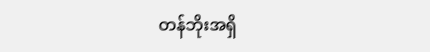တန်ဘိုးအရှိ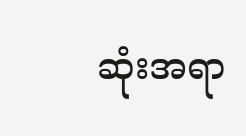ဆုံးအရာ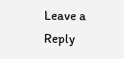Leave a Reply